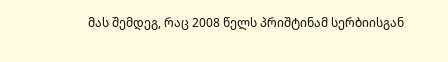მას შემდეგ, რაც 2008 წელს პრიშტინამ სერბიისგან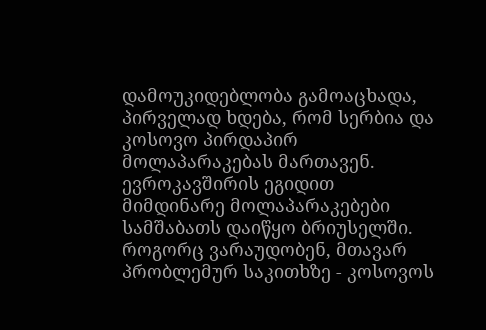დამოუკიდებლობა გამოაცხადა, პირველად ხდება, რომ სერბია და კოსოვო პირდაპირ მოლაპარაკებას მართავენ.
ევროკავშირის ეგიდით მიმდინარე მოლაპარაკებები სამშაბათს დაიწყო ბრიუსელში. როგორც ვარაუდობენ, მთავარ პრობლემურ საკითხზე - კოსოვოს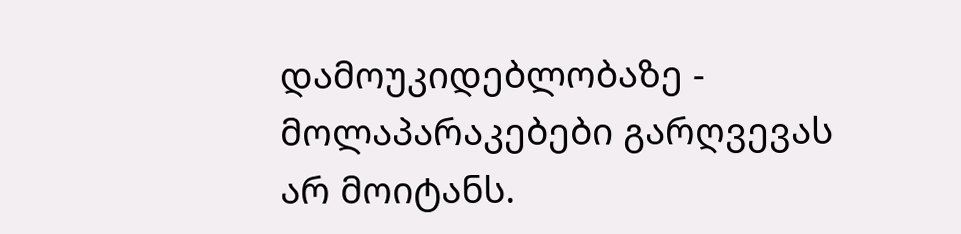დამოუკიდებლობაზე - მოლაპარაკებები გარღვევას არ მოიტანს.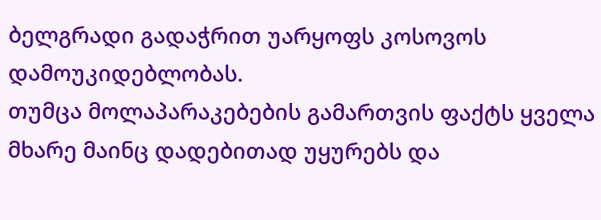ბელგრადი გადაჭრით უარყოფს კოსოვოს დამოუკიდებლობას.
თუმცა მოლაპარაკებების გამართვის ფაქტს ყველა მხარე მაინც დადებითად უყურებს და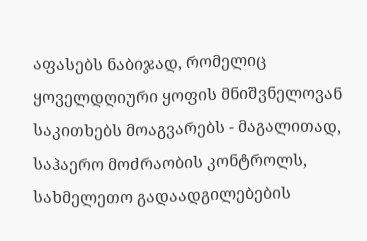აფასებს ნაბიჯად, რომელიც ყოველდღიური ყოფის მნიშვნელოვან საკითხებს მოაგვარებს - მაგალითად, საჰაერო მოძრაობის კონტროლს, სახმელეთო გადაადგილებების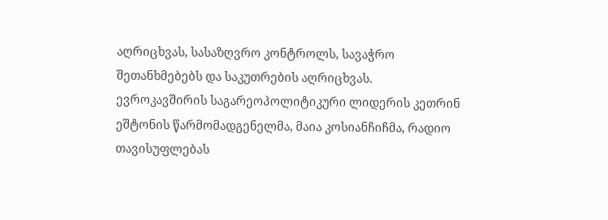აღრიცხვას, სასაზღვრო კონტროლს, სავაჭრო შეთანხმებებს და საკუთრების აღრიცხვას.
ევროკავშირის საგარეოპოლიტიკური ლიდერის კეთრინ ეშტონის წარმომადგენელმა, მაია კოსიანჩიჩმა, რადიო თავისუფლებას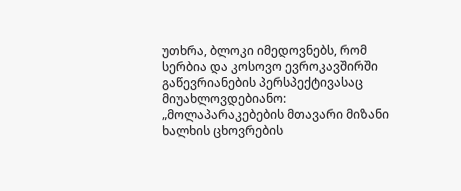უთხრა, ბლოკი იმედოვნებს, რომ სერბია და კოსოვო ევროკავშირში გაწევრიანების პერსპექტივასაც მიუახლოვდებიანო:
„მოლაპარაკებების მთავარი მიზანი ხალხის ცხოვრების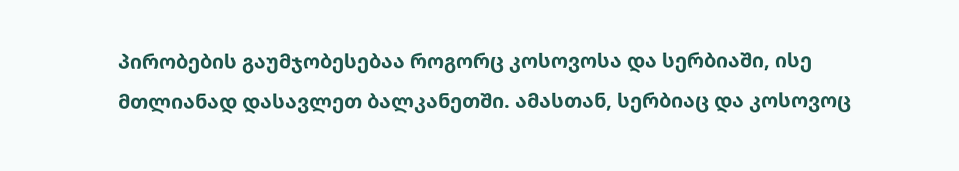პირობების გაუმჯობესებაა როგორც კოსოვოსა და სერბიაში, ისე მთლიანად დასავლეთ ბალკანეთში. ამასთან, სერბიაც და კოსოვოც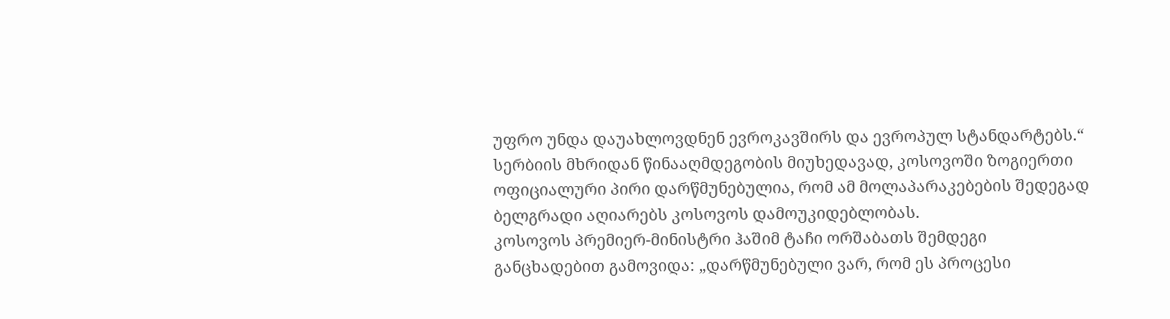უფრო უნდა დაუახლოვდნენ ევროკავშირს და ევროპულ სტანდარტებს.“
სერბიის მხრიდან წინააღმდეგობის მიუხედავად, კოსოვოში ზოგიერთი ოფიციალური პირი დარწმუნებულია, რომ ამ მოლაპარაკებების შედეგად ბელგრადი აღიარებს კოსოვოს დამოუკიდებლობას.
კოსოვოს პრემიერ-მინისტრი ჰაშიმ ტაჩი ორშაბათს შემდეგი განცხადებით გამოვიდა: „დარწმუნებული ვარ, რომ ეს პროცესი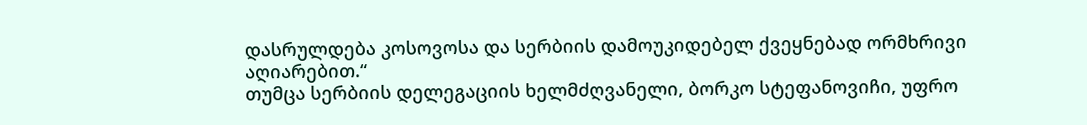დასრულდება კოსოვოსა და სერბიის დამოუკიდებელ ქვეყნებად ორმხრივი აღიარებით.“
თუმცა სერბიის დელეგაციის ხელმძღვანელი, ბორკო სტეფანოვიჩი, უფრო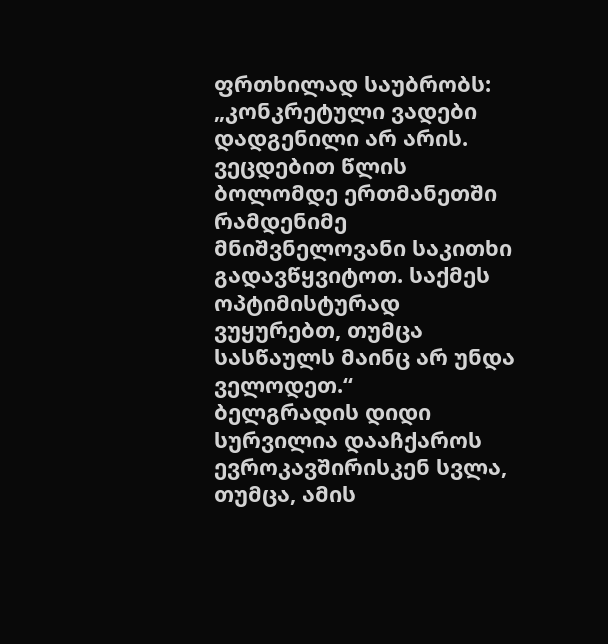ფრთხილად საუბრობს: „კონკრეტული ვადები დადგენილი არ არის. ვეცდებით წლის ბოლომდე ერთმანეთში რამდენიმე მნიშვნელოვანი საკითხი გადავწყვიტოთ. საქმეს ოპტიმისტურად ვუყურებთ, თუმცა სასწაულს მაინც არ უნდა ველოდეთ.“
ბელგრადის დიდი სურვილია დააჩქაროს ევროკავშირისკენ სვლა, თუმცა, ამის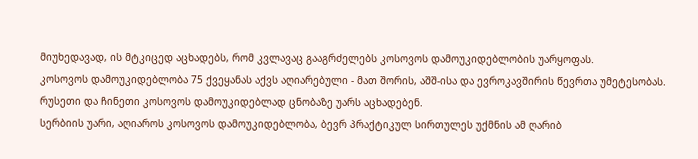მიუხედავად, ის მტკიცედ აცხადებს, რომ კვლავაც გააგრძელებს კოსოვოს დამოუკიდებლობის უარყოფას.
კოსოვოს დამოუკიდებლობა 75 ქვეყანას აქვს აღიარებული - მათ შორის, აშშ-ისა და ევროკავშირის წევრთა უმეტესობას. რუსეთი და ჩინეთი კოსოვოს დამოუკიდებლად ცნობაზე უარს აცხადებენ.
სერბიის უარი, აღიაროს კოსოვოს დამოუკიდებლობა, ბევრ პრაქტიკულ სირთულეს უქმნის ამ ღარიბ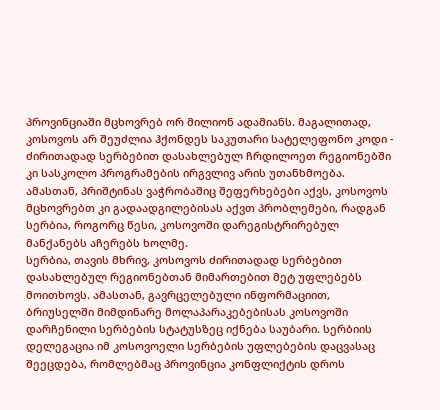პროვინციაში მცხოვრებ ორ მილიონ ადამიანს. მაგალითად, კოსოვოს არ შეუძლია ჰქონდეს საკუთარი სატელეფონო კოდი - ძირითადად სერბებით დასახლებულ ჩრდილოეთ რეგიონებში კი სასკოლო პროგრამების ირგვლივ არის უთანხმოება.
ამასთან, პრიშტინას ვაჭრობაშიც შეფერხებები აქვს, კოსოვოს მცხოვრებთ კი გადაადგილებისას აქვთ პრობლემები, რადგან სერბია, როგორც წესი, კოსოვოში დარეგისტრირებულ მანქანებს აჩერებს ხოლმე.
სერბია, თავის მხრივ, კოსოვოს ძირითადად სერბებით დასახლებულ რეგიონებთან მიმართებით მეტ უფლებებს მოითხოვს. ამასთან, გავრცელებული ინფორმაციით, ბრიუსელში მიმდინარე მოლაპარაკებებისას კოსოვოში დარჩენილი სერბების სტატუსზეც იქნება საუბარი. სერბიის დელეგაცია იმ კოსოვოელი სერბების უფლებების დაცვასაც შეეცდება, რომლებმაც პროვინცია კონფლიქტის დროს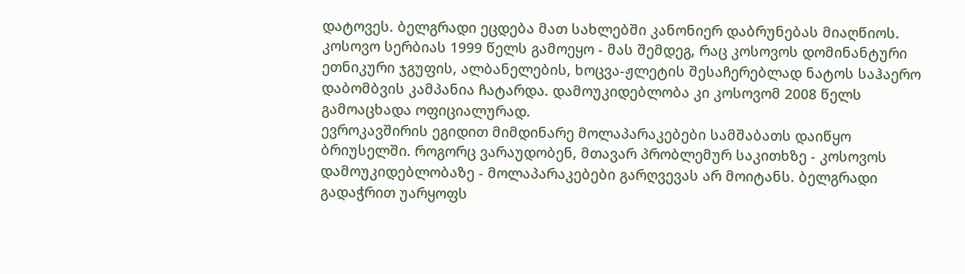დატოვეს. ბელგრადი ეცდება მათ სახლებში კანონიერ დაბრუნებას მიაღწიოს.
კოსოვო სერბიას 1999 წელს გამოეყო - მას შემდეგ, რაც კოსოვოს დომინანტური ეთნიკური ჯგუფის, ალბანელების, ხოცვა-ჟლეტის შესაჩერებლად ნატოს საჰაერო დაბომბვის კამპანია ჩატარდა. დამოუკიდებლობა კი კოსოვომ 2008 წელს გამოაცხადა ოფიციალურად.
ევროკავშირის ეგიდით მიმდინარე მოლაპარაკებები სამშაბათს დაიწყო ბრიუსელში. როგორც ვარაუდობენ, მთავარ პრობლემურ საკითხზე - კოსოვოს დამოუკიდებლობაზე - მოლაპარაკებები გარღვევას არ მოიტანს. ბელგრადი გადაჭრით უარყოფს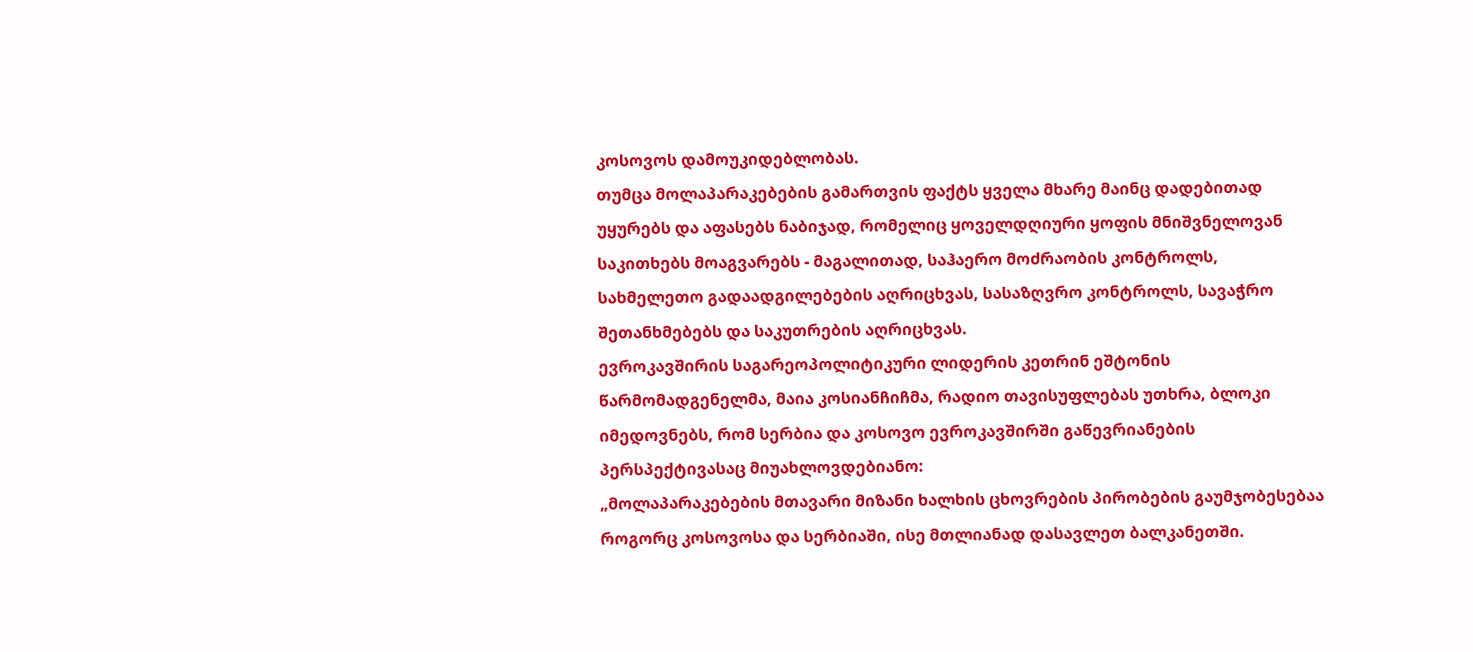კოსოვოს დამოუკიდებლობას.
თუმცა მოლაპარაკებების გამართვის ფაქტს ყველა მხარე მაინც დადებითად უყურებს და აფასებს ნაბიჯად, რომელიც ყოველდღიური ყოფის მნიშვნელოვან საკითხებს მოაგვარებს - მაგალითად, საჰაერო მოძრაობის კონტროლს, სახმელეთო გადაადგილებების აღრიცხვას, სასაზღვრო კონტროლს, სავაჭრო შეთანხმებებს და საკუთრების აღრიცხვას.
ევროკავშირის საგარეოპოლიტიკური ლიდერის კეთრინ ეშტონის წარმომადგენელმა, მაია კოსიანჩიჩმა, რადიო თავისუფლებას უთხრა, ბლოკი იმედოვნებს, რომ სერბია და კოსოვო ევროკავშირში გაწევრიანების პერსპექტივასაც მიუახლოვდებიანო:
„მოლაპარაკებების მთავარი მიზანი ხალხის ცხოვრების პირობების გაუმჯობესებაა როგორც კოსოვოსა და სერბიაში, ისე მთლიანად დასავლეთ ბალკანეთში.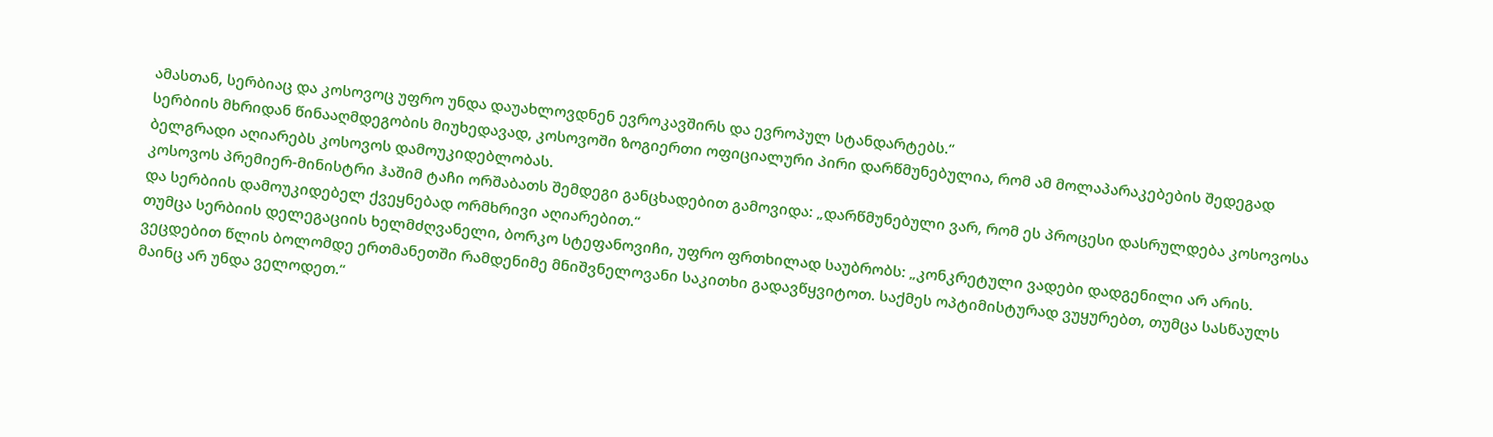ამასთან, სერბიაც და კოსოვოც უფრო უნდა დაუახლოვდნენ ევროკავშირს და ევროპულ სტანდარტებს.“
სერბიის მხრიდან წინააღმდეგობის მიუხედავად, კოსოვოში ზოგიერთი ოფიციალური პირი დარწმუნებულია, რომ ამ მოლაპარაკებების შედეგად ბელგრადი აღიარებს კოსოვოს დამოუკიდებლობას.
კოსოვოს პრემიერ-მინისტრი ჰაშიმ ტაჩი ორშაბათს შემდეგი განცხადებით გამოვიდა: „დარწმუნებული ვარ, რომ ეს პროცესი დასრულდება კოსოვოსა და სერბიის დამოუკიდებელ ქვეყნებად ორმხრივი აღიარებით.“
თუმცა სერბიის დელეგაციის ხელმძღვანელი, ბორკო სტეფანოვიჩი, უფრო ფრთხილად საუბრობს: „კონკრეტული ვადები დადგენილი არ არის. ვეცდებით წლის ბოლომდე ერთმანეთში რამდენიმე მნიშვნელოვანი საკითხი გადავწყვიტოთ. საქმეს ოპტიმისტურად ვუყურებთ, თუმცა სასწაულს მაინც არ უნდა ველოდეთ.“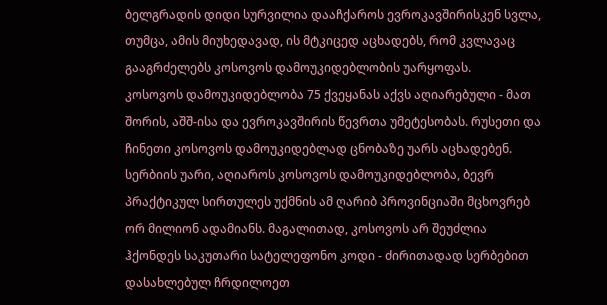ბელგრადის დიდი სურვილია დააჩქაროს ევროკავშირისკენ სვლა, თუმცა, ამის მიუხედავად, ის მტკიცედ აცხადებს, რომ კვლავაც გააგრძელებს კოსოვოს დამოუკიდებლობის უარყოფას.
კოსოვოს დამოუკიდებლობა 75 ქვეყანას აქვს აღიარებული - მათ შორის, აშშ-ისა და ევროკავშირის წევრთა უმეტესობას. რუსეთი და ჩინეთი კოსოვოს დამოუკიდებლად ცნობაზე უარს აცხადებენ.
სერბიის უარი, აღიაროს კოსოვოს დამოუკიდებლობა, ბევრ პრაქტიკულ სირთულეს უქმნის ამ ღარიბ პროვინციაში მცხოვრებ ორ მილიონ ადამიანს. მაგალითად, კოსოვოს არ შეუძლია ჰქონდეს საკუთარი სატელეფონო კოდი - ძირითადად სერბებით დასახლებულ ჩრდილოეთ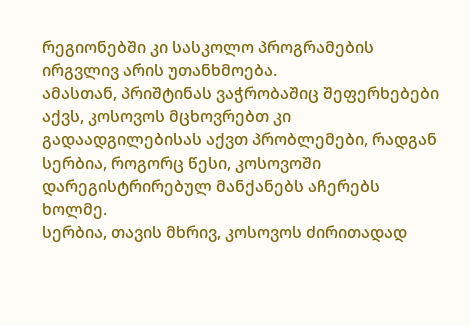რეგიონებში კი სასკოლო პროგრამების ირგვლივ არის უთანხმოება.
ამასთან, პრიშტინას ვაჭრობაშიც შეფერხებები აქვს, კოსოვოს მცხოვრებთ კი გადაადგილებისას აქვთ პრობლემები, რადგან სერბია, როგორც წესი, კოსოვოში დარეგისტრირებულ მანქანებს აჩერებს ხოლმე.
სერბია, თავის მხრივ, კოსოვოს ძირითადად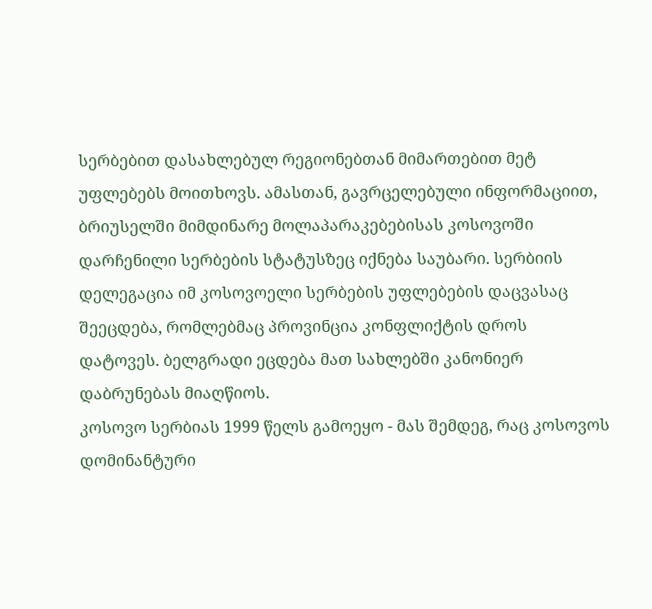სერბებით დასახლებულ რეგიონებთან მიმართებით მეტ უფლებებს მოითხოვს. ამასთან, გავრცელებული ინფორმაციით, ბრიუსელში მიმდინარე მოლაპარაკებებისას კოსოვოში დარჩენილი სერბების სტატუსზეც იქნება საუბარი. სერბიის დელეგაცია იმ კოსოვოელი სერბების უფლებების დაცვასაც შეეცდება, რომლებმაც პროვინცია კონფლიქტის დროს დატოვეს. ბელგრადი ეცდება მათ სახლებში კანონიერ დაბრუნებას მიაღწიოს.
კოსოვო სერბიას 1999 წელს გამოეყო - მას შემდეგ, რაც კოსოვოს დომინანტური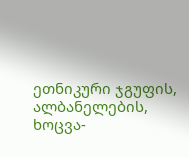ეთნიკური ჯგუფის, ალბანელების, ხოცვა-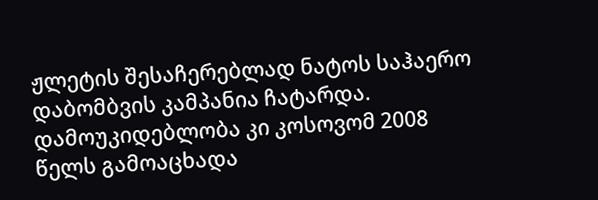ჟლეტის შესაჩერებლად ნატოს საჰაერო დაბომბვის კამპანია ჩატარდა. დამოუკიდებლობა კი კოსოვომ 2008 წელს გამოაცხადა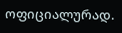ოფიციალურად.